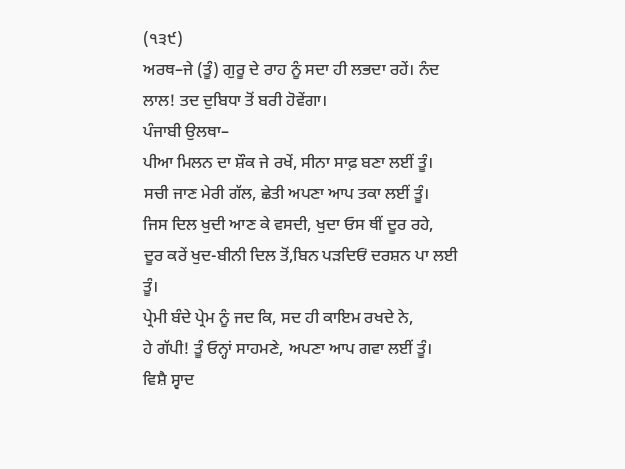(੧੩੯)
ਅਰਥ–ਜੇ (ਤੂੰ) ਗੁਰੂ ਦੇ ਰਾਹ ਨੂੰ ਸਦਾ ਹੀ ਲਭਦਾ ਰਹੇਂ। ਨੰਦ ਲਾਲ! ਤਦ ਦੁਬਿਧਾ ਤੋਂ ਬਰੀ ਹੋਵੇਂਗਾ।
ਪੰਜਾਬੀ ਉਲਥਾ–
ਪੀਆ ਮਿਲਨ ਦਾ ਸ਼ੌਕ ਜੇ ਰਖੇਂ, ਸੀਨਾ ਸਾਫ਼ ਬਣਾ ਲਈਂ ਤੂੰ।
ਸਚੀ ਜਾਣ ਮੇਰੀ ਗੱਲ, ਛੇਤੀ ਅਪਣਾ ਆਪ ਤਕਾ ਲਈਂ ਤੂੰ।
ਜਿਸ ਦਿਲ ਖੁਦੀ ਆਣ ਕੇ ਵਸਦੀ, ਖੁਦਾ ਓਸ ਥੀਂ ਦੂਰ ਰਹੇ,
ਦੂਰ ਕਰੇਂ ਖੁਦ-ਬੀਨੀ ਦਿਲ ਤੋਂ,ਬਿਨ ਪੜਦਿਓਂ ਦਰਸ਼ਨ ਪਾ ਲਈ ਤੂੰ।
ਪ੍ਰੇਮੀ ਬੰਦੇ ਪ੍ਰੇਮ ਨੂੰ ਜਦ ਕਿ, ਸਦ ਹੀ ਕਾਇਮ ਰਖਦੇ ਨੇ,
ਹੇ ਗੱਪੀ! ਤੂੰ ਓਨ੍ਹਾਂ ਸਾਹਮਣੇ, ਅਪਣਾ ਆਪ ਗਵਾ ਲਈਂ ਤੂੰ।
ਵਿਸ਼ੈ ਸ੍ਵਾਦ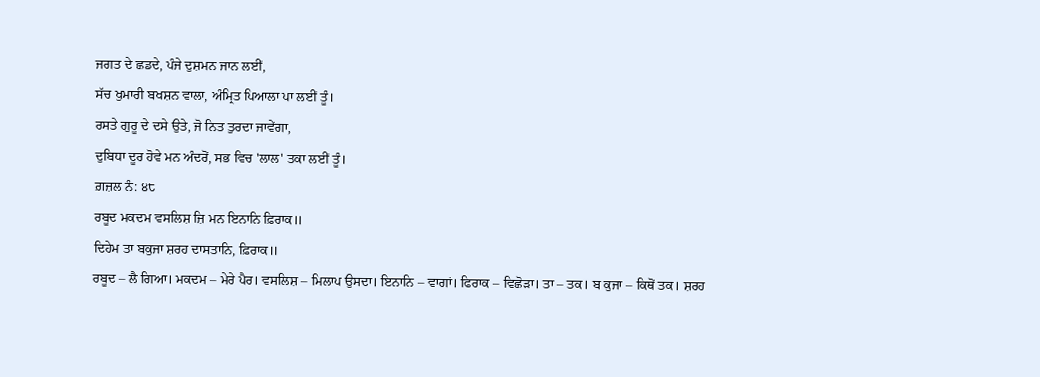ਜਗਤ ਦੇ ਛਡਦੇ, ਪੰਜੇ ਦੁਸ਼ਮਨ ਜਾਨ ਲਈਂ,
ਸੱਚ ਖੁਮਾਰੀ ਬਖਸ਼ਨ ਵਾਲਾ, ਅੰਮ੍ਰਿਤ ਪਿਆਲਾ ਪਾ ਲਈਂ ਤੂੰ।
ਰਸਤੇ ਗੁਰੂ ਦੇ ਦਸੇ ਉਤੇ, ਜੋ ਨਿਤ ਤੁਰਦਾ ਜਾਵੇਂਗਾ,
ਦੁਬਿਧਾ ਦੂਰ ਹੋਵੇ ਮਨ ਅੰਦਰੋਂ, ਸਭ ਵਿਚ 'ਲਾਲ' ਤਕਾ ਲਈਂ ਤੂੰ।
ਗ਼ਜ਼ਲ ਨੰ: ੪੮
ਰਬੂਦ ਮਕਦਮ ਵਸਲਿਸ਼ ਜ਼ਿ ਮਨ ਇਨਾਨਿ ਫ਼ਿਰਾਕ॥
ਦਿਹੇਮ ਤਾ ਬਕੁਜਾ ਸ਼ਰਹ ਦਾਸਤਾਨਿ, ਫ਼ਿਰਾਕ॥
ਰਬੂਦ – ਲੈ ਗਿਆ। ਮਕਦਮ – ਮੇਰੇ ਪੈਰ। ਵਸਲਿਸ਼ – ਮਿਲਾਪ ਉਸਦਾ। ਇਨਾਨਿ – ਵਾਗਾਂ। ਫਿਰਾਕ – ਵਿਛੋੜਾ। ਤਾ – ਤਕ। ਬ ਕੁਜਾ – ਕਿਥੋਂ ਤਕ। ਸ਼ਰਹ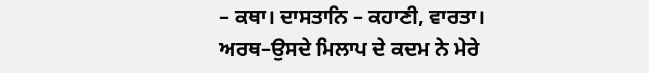– ਕਥਾ। ਦਾਸਤਾਨਿ – ਕਹਾਣੀ, ਵਾਰਤਾ।
ਅਰਥ–ਉਸਦੇ ਮਿਲਾਪ ਦੇ ਕਦਮ ਨੇ ਮੇਰੇ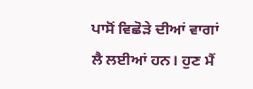ਪਾਸੋਂ ਵਿਛੋੜੇ ਦੀਆਂ ਵਾਗਾਂ ਲੈ ਲਈਆਂ ਹਨ। ਹੁਣ ਮੈਂ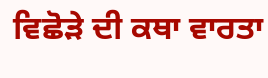ਵਿਛੋੜੇ ਦੀ ਕਥਾ ਵਾਰਤਾ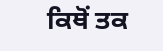ਕਿਥੋਂ ਤਕ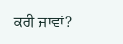ਕਰੀ ਜਾਵਾਂ?